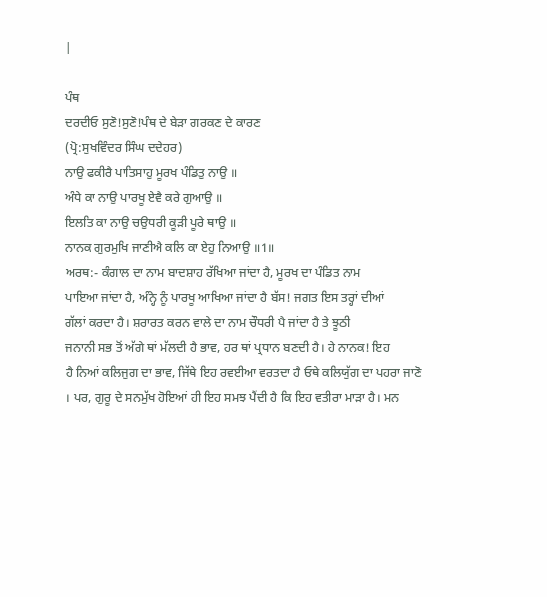|

ਪੰਥ
ਦਰਦੀਓ ਸੁਣੋ!ਸੁਣੋ!ਪੰਥ ਦੇ ਬੇੜਾ ਗਰਕਣ ਦੇ ਕਾਰਣ
(ਪ੍ਰੋ:ਸੁਖਵਿੰਦਰ ਸਿੰਘ ਦਦੇਹਰ)
ਨਾਉ ਫਕੀਰੈ ਪਾਤਿਸਾਹੁ ਮੂਰਖ ਪੰਡਿਤੁ ਨਾਉ ॥
ਅੰਧੇ ਕਾ ਨਾਉ ਪਾਰਖੂ ਏਵੈ ਕਰੇ ਗੁਆਉ ॥
ਇਲਤਿ ਕਾ ਨਾਉ ਚਉਧਰੀ ਕੂੜੀ ਪੂਰੇ ਥਾਉ ॥
ਨਾਨਕ ਗੁਰਮੁਖਿ ਜਾਣੀਐ ਕਲਿ ਕਾ ਏਹੁ ਨਿਆਉ ॥1॥
ਅਰਥ:- ਕੰਗਾਲ ਦਾ ਨਾਮ ਬਾਦਸ਼ਾਹ ਰੱਖਿਆ ਜਾਂਦਾ ਹੈ, ਮੂਰਖ ਦਾ ਪੰਡਿਤ ਨਾਮ
ਪਾਇਆ ਜਾਂਦਾ ਹੈ, ਅੰਨ੍ਹੇ ਨੂੰ ਪਾਰਖੂ ਆਖਿਆ ਜਾਂਦਾ ਹੈ ਬੱਸ! ਜਗਤ ਇਸ ਤਰ੍ਹਾਂ ਦੀਆਂ
ਗੱਲਾਂ ਕਰਦਾ ਹੈ। ਸ਼ਰਾਰਤ ਕਰਨ ਵਾਲੇ ਦਾ ਨਾਮ ਚੌਧਰੀ ਪੈ ਜਾਂਦਾ ਹੈ ਤੇ ਝੂਠੀ
ਜਨਾਨੀ ਸਭ ਤੋਂ ਅੱਗੇ ਥਾਂ ਮੱਲਦੀ ਹੈ ਭਾਵ, ਹਰ ਥਾਂ ਪ੍ਰਧਾਨ ਬਣਦੀ ਹੈ। ਹੇ ਨਾਨਕ! ਇਹ
ਹੈ ਨਿਆਂ ਕਲਿਜੁਗ ਦਾ ਭਾਵ, ਜਿੱਥੇ ਇਹ ਰਵਈਆ ਵਰਤਦਾ ਹੈ ਓਥੇ ਕਲਿਯੁੱਗ ਦਾ ਪਹਰਾ ਜਾਣੋ
। ਪਰ, ਗੁਰੂ ਦੇ ਸਨਮੁੱਖ ਹੋਇਆਂ ਹੀ ਇਹ ਸਮਝ ਪੈਂਦੀ ਹੈ ਕਿ ਇਹ ਵਤੀਰਾ ਮਾੜਾ ਹੈ। ਮਨ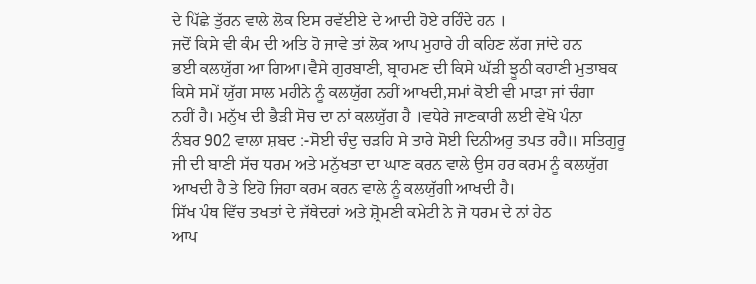ਦੇ ਪਿੱਛੇ ਤੁੱਰਨ ਵਾਲੇ ਲੋਕ ਇਸ ਰਵੱਈਏ ਦੇ ਆਦੀ ਹੋਏ ਰਹਿੰਦੇ ਹਨ ।
ਜਦੋਂ ਕਿਸੇ ਵੀ ਕੰਮ ਦੀ ਅਤਿ ਹੋ ਜਾਵੇ ਤਾਂ ਲੋਕ ਆਪ ਮੁਹਾਰੇ ਹੀ ਕਹਿਣ ਲੱਗ ਜਾਂਦੇ ਹਨ
ਭਈ ਕਲਯੁੱਗ ਆ ਗਿਆ।ਵੈਸੇ ਗੁਰਬਾਣੀ, ਬ੍ਰਾਹਮਣ ਦੀ ਕਿਸੇ ਘੱੜੀ ਝੂਠੀ ਕਹਾਣੀ ਮੁਤਾਬਕ
ਕਿਸੇ ਸਮੇਂ ਯੁੱਗ ਸਾਲ ਮਹੀਨੇ ਨੂੰ ਕਲਯੁੱਗ ਨਹੀਂ ਆਖਦੀ,ਸਮਾਂ ਕੋਈ ਵੀ ਮਾੜਾ ਜਾਂ ਚੰਗਾ
ਨਹੀਂ ਹੈ। ਮਨੁੱਖ ਦੀ ਭੈੜੀ ਸੋਚ ਦਾ ਨਾਂ ਕਲਯੁੱਗ ਹੈ ।ਵਧੇਰੇ ਜਾਣਕਾਰੀ ਲਈ ਵੇਖੋ ਪੰਨਾ
ਨੰਬਰ 902 ਵਾਲਾ ਸ਼ਬਦ :-ਸੋਈ ਚੰਦੁ ਚੜਹਿ ਸੇ ਤਾਰੇ ਸੋਈ ਦਿਨੀਅਰੁ ਤਪਤ ਰਹੈ॥ ਸਤਿਗੁਰੂ
ਜੀ ਦੀ ਬਾਣੀ ਸੱਚ ਧਰਮ ਅਤੇ ਮਨੁੱਖਤਾ ਦਾ ਘਾਣ ਕਰਨ ਵਾਲੇ ਉਸ ਹਰ ਕਰਮ ਨੂੰ ਕਲਯੁੱਗ
ਆਖਦੀ ਹੈ ਤੇ ਇਹੋ ਜਿਹਾ ਕਰਮ ਕਰਨ ਵਾਲੇ ਨੂੰ ਕਲਯੁੱਗੀ ਆਖਦੀ ਹੈ।
ਸਿੱਖ ਪੰਥ ਵਿੱਚ ਤਖਤਾਂ ਦੇ ਜੱਥੇਦਰਾਂ ਅਤੇ ਸ਼੍ਰੋਮਣੀ ਕਮੇਟੀ ਨੇ ਜੋ ਧਰਮ ਦੇ ਨਾਂ ਹੇਠ
ਆਪ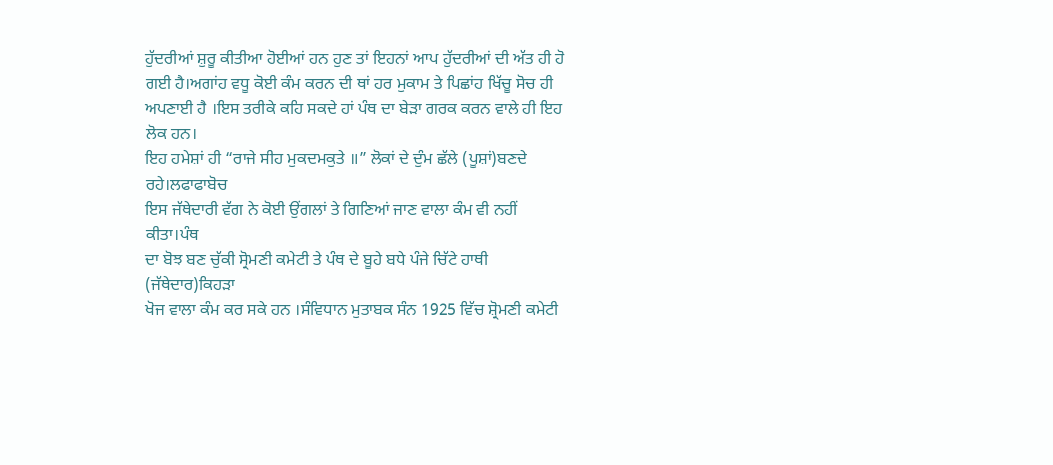ਹੁੱਦਰੀਆਂ ਸ਼ੁਰੂ ਕੀਤੀਆ ਹੋਈਆਂ ਹਨ ਹੁਣ ਤਾਂ ਇਹਨਾਂ ਆਪ ਹੁੱਦਰੀਆਂ ਦੀ ਅੱਤ ਹੀ ਹੋ
ਗਈ ਹੈ।ਅਗਾਂਹ ਵਧੂ ਕੋਈ ਕੰਮ ਕਰਨ ਦੀ ਥਾਂ ਹਰ ਮੁਕਾਮ ਤੇ ਪਿਛਾਂਹ ਖਿੱਚੂ ਸੋਚ ਹੀ
ਅਪਣਾਈ ਹੈ ।ਇਸ ਤਰੀਕੇ ਕਹਿ ਸਕਦੇ ਹਾਂ ਪੰਥ ਦਾ ਬੇੜਾ ਗਰਕ ਕਰਨ ਵਾਲੇ ਹੀ ਇਹ ਲੋਕ ਹਨ।
ਇਹ ਹਮੇਸ਼ਾਂ ਹੀ “ਰਾਜੇ ਸੀਹ ਮੁਕਦਮਕੁਤੇ ॥” ਲੋਕਾਂ ਦੇ ਦੁੰਮ ਛੱਲੇ (ਪੂਸ਼ਾਂ)ਬਣਦੇ ਰਹੇ।ਲਫਾਫਾਬੋਚ
ਇਸ ਜੱਥੇਦਾਰੀ ਵੱਗ ਨੇ ਕੋਈ ਉਂਗਲਾਂ ਤੇ ਗਿਣਿਆਂ ਜਾਣ ਵਾਲਾ ਕੰਮ ਵੀ ਨਹੀਂ ਕੀਤਾ।ਪੰਥ
ਦਾ ਬੋਝ ਬਣ ਚੁੱਕੀ ਸ੍ਰੋਮਣੀ ਕਮੇਟੀ ਤੇ ਪੰਥ ਦੇ ਬੂਹੇ ਬਧੇ ਪੰਜੇ ਚਿੱਟੇ ਹਾਥੀ (ਜੱਥੇਦਾਰ)ਕਿਹੜਾ
ਖੋਜ ਵਾਲਾ ਕੰਮ ਕਰ ਸਕੇ ਹਨ ।ਸੰਵਿਧਾਨ ਮੁਤਾਬਕ ਸੰਨ 1925 ਵਿੱਚ ਸ਼੍ਰੋਮਣੀ ਕਮੇਟੀ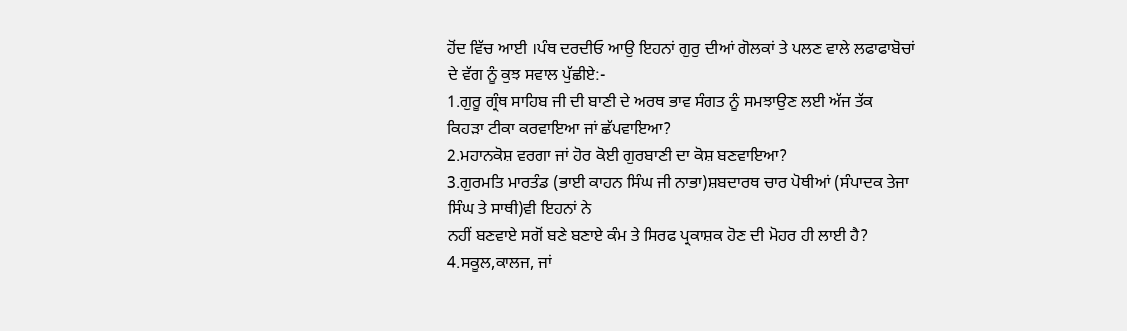ਹੋਂਦ ਵਿੱਚ ਆਈ ।ਪੰਥ ਦਰਦੀਓ ਆਉ ਇਹਨਾਂ ਗੁਰੁ ਦੀਆਂ ਗੋਲਕਾਂ ਤੇ ਪਲਣ ਵਾਲੇ ਲਫਾਫਾਬੋਚਾਂ
ਦੇ ਵੱਗ ਨੂੰ ਕੁਝ ਸਵਾਲ ਪੁੱਛੀਏ:-
1.ਗੁਰੂ ਗ੍ਰੰਥ ਸਾਹਿਬ ਜੀ ਦੀ ਬਾਣੀ ਦੇ ਅਰਥ ਭਾਵ ਸੰਗਤ ਨੂੰ ਸਮਝਾਉਣ ਲਈ ਅੱਜ ਤੱਕ
ਕਿਹੜਾ ਟੀਕਾ ਕਰਵਾਇਆ ਜਾਂ ਛੱਪਵਾਇਆ?
2.ਮਹਾਨਕੋਸ਼ ਵਰਗਾ ਜਾਂ ਹੋਰ ਕੋਈ ਗੁਰਬਾਣੀ ਦਾ ਕੋਸ਼ ਬਣਵਾਇਆ?
3.ਗੁਰਮਤਿ ਮਾਰਤੰਡ (ਭਾਈ ਕਾਹਨ ਸਿੰਘ ਜੀ ਨਾਭਾ)ਸ਼ਬਦਾਰਥ ਚਾਰ ਪੋਥੀਆਂ (ਸੰਪਾਦਕ ਤੇਜਾ
ਸਿੰਘ ਤੇ ਸਾਥੀ)ਵੀ ਇਹਨਾਂ ਨੇ
ਨਹੀਂ ਬਣਵਾਏ ਸਗੋਂ ਬਣੇ ਬਣਾਏ ਕੰਮ ਤੇ ਸਿਰਫ ਪ੍ਰਕਾਸ਼ਕ ਹੋਣ ਦੀ ਮੋਹਰ ਹੀ ਲਾਈ ਹੈ?
4.ਸਕੂਲ,ਕਾਲਜ, ਜਾਂ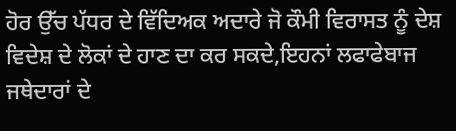ਹੋਰ ਉੱਚ ਪੱਧਰ ਦੇ ਵਿੱਦਿਅਕ ਅਦਾਰੇ ਜੋ ਕੌਮੀ ਵਿਰਾਸਤ ਨੂੰ ਦੇਸ਼
ਵਿਦੇਸ਼ ਦੇ ਲੋਕਾਂ ਦੇ ਹਾਣ ਦਾ ਕਰ ਸਕਦੇ,ਇਹਨਾਂ ਲਫਾਫੇਬਾਜ ਜਥੇਦਾਰਾਂ ਦੇ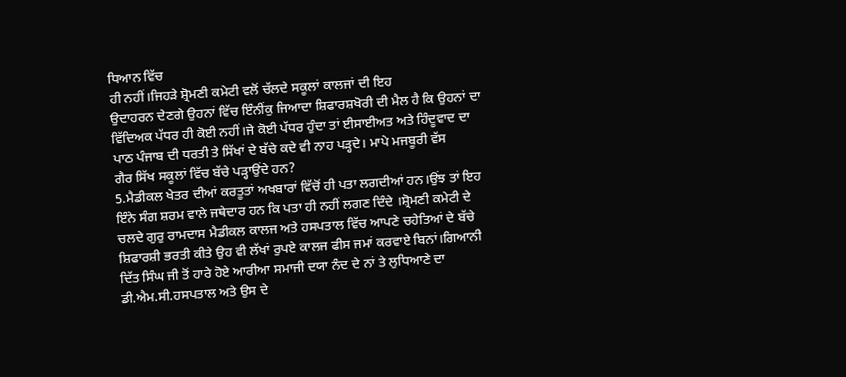ਧਿਆਨ ਵਿੱਚ
ਹੀ ਨਹੀਂ।ਜਿਹੜੇ ਸ਼੍ਰੋਮਣੀ ਕਮੇਟੀ ਵਲੋਂ ਚੱਲਦੇ ਸਕੂਲਾਂ ਕਾਲਜਾਂ ਦੀ ਇਹ
ਉਦਾਹਰਨ ਦੇਣਗੇ ਉਹਨਾਂ ਵਿੱਚ ਇੰਨੀਂਕੁ ਜਿਆਦਾ ਸ਼ਿਫਾਰਸ਼ਖੋਰੀ ਦੀ ਮੈਲ ਹੈ ਕਿ ਉਹਨਾਂ ਦਾ
ਵਿੱਦਿਅਕ ਪੱਧਰ ਹੀ ਕੋਈ ਨਹੀਂ।ਜੇ ਕੋਈ ਪੱਧਰ ਹੁੰਦਾ ਤਾਂ ਈਸਾਈਅਤ ਅਤੇ ਹਿੰਦੂਵਾਦ ਦਾ
ਪਾਠ ਪੰਜਾਬ ਦੀ ਧਰਤੀ ਤੇ ਸਿੱਖਾਂ ਦੇ ਬੱਚੇ ਕਦੇ ਵੀ ਨਾਹ ਪੜ੍ਹਦੇ। ਮਾਪੇ ਮਜਬੂਰੀ ਵੱਸ
ਗੈਰ ਸਿੱਖ ਸਕੂਲਾਂ ਵਿੱਚ ਬੱਚੇ ਪੜ੍ਹਾਉਂਦੇ ਹਨ?
5.ਮੈਡੀਕਲ ਖੇਤਰ ਦੀਆਂ ਕਰਤੂਤਾਂ ਅਖਬਾਰਾਂ ਵਿੱਚੋਂ ਹੀ ਪਤਾ ਲਗਦੀਆਂ ਹਨ।ਉਂਝ ਤਾਂ ਇਹ
ਇੰਨੇ ਸੰਗ ਸ਼ਰਮ ਵਾਲੇ ਜਥੇਦਾਰ ਹਨ ਕਿ ਪਤਾ ਹੀ ਨਹੀਂ ਲਗਣ ਦਿੰਦੇ ।ਸ਼੍ਰੋਮਣੀ ਕਮੇਟੀ ਦੇ
ਚਲਦੇ ਗੁਰੁ ਰਾਮਦਾਸ ਮੈਡੀਕਲ ਕਾਲਜ ਅਤੇ ਹਸਪਤਾਲ ਵਿੱਚ ਆਪਣੇ ਚਹੇਤਿਆਂ ਦੇ ਬੱਚੇ
ਸ਼ਿਫਾਰਸ਼ੀ ਭਰਤੀ ਕੀਤੇ ਉਹ ਵੀ ਲੱਖਾਂ ਰੁਪਏ ਕਾਲਜ ਫੀਸ ਜਮਾਂ ਕਰਵਾਏ ਬਿਨਾਂ।ਗਿਆਨੀ
ਦਿੱਤ ਸਿੰਘ ਜੀ ਤੋਂ ਹਾਰੇ ਹੋਏ ਆਰੀਆ ਸਮਾਜੀ ਦਯਾ ਨੰਦ ਦੇ ਨਾਂ ਤੇ ਲੁਧਿਆਣੇ ਦਾ
ਡੀ.ਐਮ.ਸੀ.ਹਸਪਤਾਲ ਅਤੇ ਉਸ ਦੇ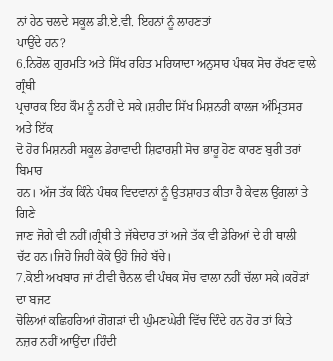ਨਾਂ ਹੇਠ ਚਲਦੇ ਸਕੂਲ ਡੀ.ਏ.ਵੀ. ਇਹਨਾਂ ਨੂੰ ਲਾਹਣਤਾਂ
ਪਾਉਂਦੇ ਹਨ?
6.ਨਿਰੋਲ ਗੁਰਮਤਿ ਅਤੇ ਸਿੱਖ ਰਹਿਤ ਮਰਿਯਾਦਾ ਅਨੁਸਾਰ ਪੰਥਕ ਸੋਚ ਰੱਖਣ ਵਾਲੇ ਗ੍ਰੰਥੀ
ਪ੍ਰਚਾਰਕ ਇਹ ਕੌਮ ਨੂੰ ਨਹੀਂ ਦੇ ਸਕੇ।ਸ਼ਹੀਦ ਸਿੱਖ ਮਿਸ਼ਨਰੀ ਕਾਲਜ ਅੰਮ੍ਰਿਤਸਰ ਅਤੇ ਇੱਕ
ਦੋ ਹੋਰ ਮਿਸ਼ਨਰੀ ਸਕੂਲ ਡੇਰਾਵਾਦੀ ਸ਼ਿਫਾਰਸ਼ੀ ਸੋਚ ਭਾਰੂ ਹੋਣ ਕਾਰਣ ਬੁਰੀ ਤਰਾਂ ਬਿਮਾਰ
ਹਨ। ਅੱਜ ਤੱਕ ਕਿੰਨੇ ਪੰਥਕ ਵਿਦਵਾਨਾਂ ਨੂੰ ਉਤਸ਼ਾਹਤ ਕੀਤਾ ਹੈ ਕੇਵਲ ਉਂਗਲਾਂ ਤੇ ਗਿਣੇ
ਜਾਣ ਜੋਗੇ ਵੀ ਨਹੀਂ।ਗ੍ਰੰਥੀ ਤੇ ਜੱਥੇਦਾਰ ਤਾਂ ਅਜੇ ਤੱਕ ਵੀ ਡੇਰਿਆਂ ਦੇ ਹੀ ਥਾਲੀ
ਚੱਟ ਹਨ।ਜਿਹੋ ਜਿਹੀ ਕੋਕੋ ਉਹੋ ਜਿਹੇ ਬੱਚੇ।
7.ਕੋਈ ਅਖਬਾਰ ਜਾਂ ਟੀਵੀ ਚੈਨਲ ਵੀ ਪੰਥਕ ਸੋਚ ਵਾਲਾ ਨਹੀਂ ਚੱਲਾ ਸਕੇ।ਕਰੋੜਾਂ ਦਾ ਬਜਟ
ਚੋਲਿਆਂ ਕਛਿਹਰਿਆਂ ਗੋਗੜਾਂ ਦੀ ਘੁੰਮਣਘੇਰੀ ਵਿੱਚ ਦਿੰਦੇ ਹਨ ਹੋਰ ਤਾਂ ਕਿਤੇ
ਨਜ਼ਰ ਨਹੀਂ ਆਉਂਦਾ।ਹਿੰਦੀ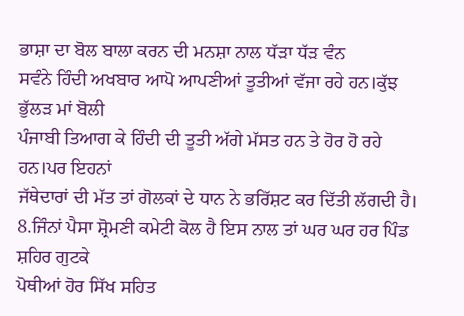ਭਾਸ਼ਾ ਦਾ ਬੋਲ ਬਾਲਾ ਕਰਨ ਦੀ ਮਨਸ਼ਾ ਨਾਲ ਧੱੜਾ ਧੱੜ ਵੰਨ
ਸਵੰਨੇ ਹਿੰਦੀ ਅਖਬਾਰ ਆਪੋ ਆਪਣੀਆਂ ਤੂਤੀਆਂ ਵੱਜਾ ਰਹੇ ਹਨ।ਕੁੱਝ ਭੁੱਲੜ ਮਾਂ ਬੋਲੀ
ਪੰਜਾਬੀ ਤਿਆਗ ਕੇ ਹਿੰਦੀ ਦੀ ਤੂਤੀ ਅੱਗੇ ਮੱਸਤ ਹਨ ਤੇ ਹੋਰ ਹੋ ਰਹੇ ਹਨ।ਪਰ ਇਹਨਾਂ
ਜੱਥੇਦਾਰਾਂ ਦੀ ਮੱਤ ਤਾਂ ਗੋਲਕਾਂ ਦੇ ਧਾਨ ਨੇ ਭਰਿੱਸ਼ਟ ਕਰ ਦਿੱਤੀ ਲੱਗਦੀ ਹੈ।
8.ਜਿੰਨਾਂ ਪੈਸਾ ਸ਼੍ਰੋਮਣੀ ਕਮੇਟੀ ਕੋਲ ਹੈ ਇਸ ਨਾਲ ਤਾਂ ਘਰ ਘਰ ਹਰ ਪਿੰਡ ਸ਼ਹਿਰ ਗੁਟਕੇ
ਪੋਥੀਆਂ ਹੋਰ ਸਿੱਖ ਸਹਿਤ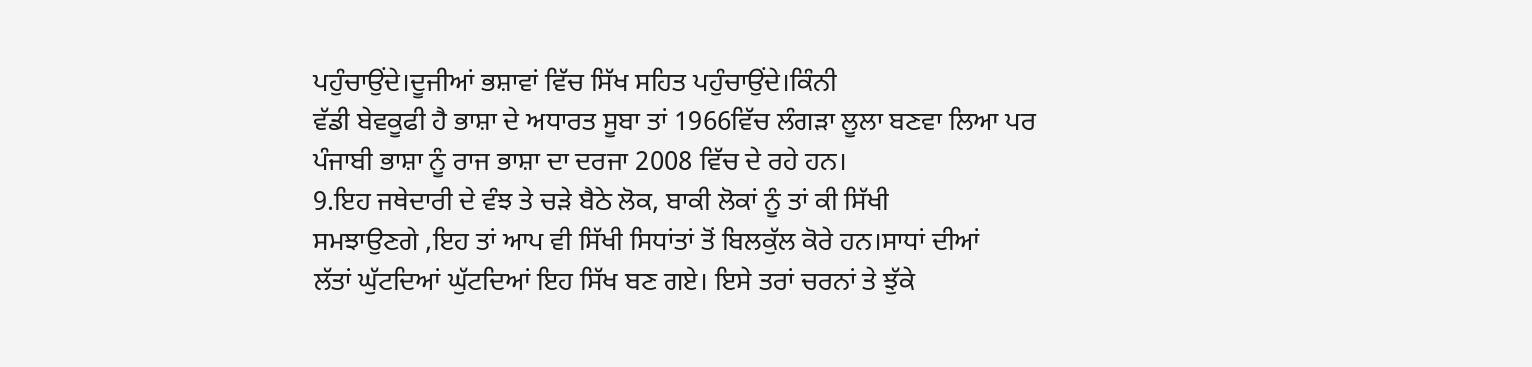ਪਹੁੰਚਾਉਂਦੇ।ਦੂਜੀਆਂ ਭਸ਼ਾਵਾਂ ਵਿੱਚ ਸਿੱਖ ਸਹਿਤ ਪਹੁੰਚਾਉਂਦੇ।ਕਿੰਨੀ
ਵੱਡੀ ਬੇਵਕੂਫੀ ਹੈ ਭਾਸ਼ਾ ਦੇ ਅਧਾਰਤ ਸੂਬਾ ਤਾਂ 1966ਵਿੱਚ ਲੰਗੜਾ ਲੂਲਾ ਬਣਵਾ ਲਿਆ ਪਰ
ਪੰਜਾਬੀ ਭਾਸ਼ਾ ਨੂੰ ਰਾਜ ਭਾਸ਼ਾ ਦਾ ਦਰਜਾ 2008 ਵਿੱਚ ਦੇ ਰਹੇ ਹਨ।
9.ਇਹ ਜਥੇਦਾਰੀ ਦੇ ਵੰਝ ਤੇ ਚੜੇ ਬੈਠੇ ਲੋਕ, ਬਾਕੀ ਲੋਕਾਂ ਨੂੰ ਤਾਂ ਕੀ ਸਿੱਖੀ
ਸਮਝਾਉਣਗੇ ,ਇਹ ਤਾਂ ਆਪ ਵੀ ਸਿੱਖੀ ਸਿਧਾਂਤਾਂ ਤੋਂ ਬਿਲਕੁੱਲ ਕੋਰੇ ਹਨ।ਸਾਧਾਂ ਦੀਆਂ
ਲੱਤਾਂ ਘੁੱਟਦਿਆਂ ਘੁੱਟਦਿਆਂ ਇਹ ਸਿੱਖ ਬਣ ਗਏ। ਇਸੇ ਤਰਾਂ ਚਰਨਾਂ ਤੇ ਝੁੱਕੇ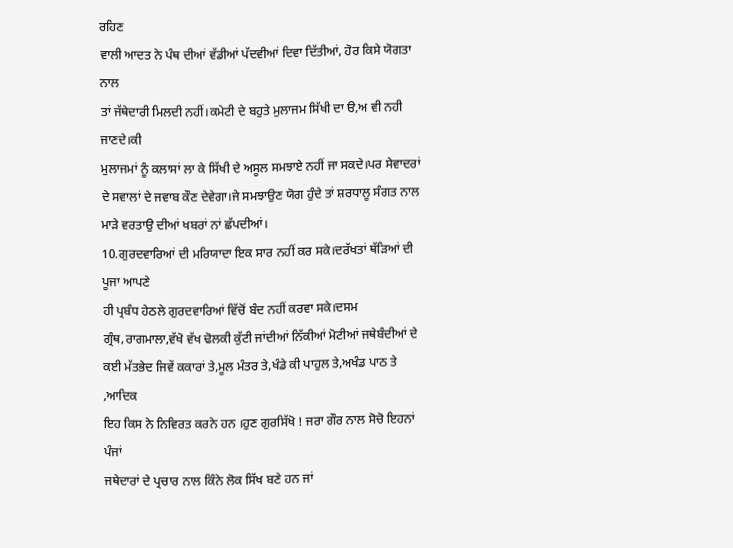ਰਹਿਣ
ਵਾਲੀ ਆਦਤ ਨੇ ਪੰਥ ਦੀਆਂ ਵੱਡੀਆਂ ਪੱਦਵੀਆਂ ਦਿਵਾ ਦਿੱਤੀਆਂ, ਹੋਰ ਕਿਸੇ ਯੋਗਤਾ ਨਾਲ
ਤਾਂ ਜੱਥੇਦਾਰੀ ਮਿਲਦੀ ਨਹੀਂ।ਕਮੇਟੀ ਦੇ ਬਹੁਤੇ ਮੁਲਾਜਮ ਸਿੱਖੀ ਦਾ ੳ,ਅ ਵੀ ਨਹੀ ਜਾਣਦੇ।ਕੀ
ਮੁਲਾਜਮਾਂ ਨੂੰ ਕਲਾਸਾਂ ਲਾ ਕੇ ਸਿੱਖੀ ਦੇ ਅਸੂਲ ਸਮਝਾਏ ਨਹੀਂ ਜਾ ਸਕਦੇ।ਪਰ ਸੇਵਾਦਰਾਂ
ਦੇ ਸਵਾਲਾਂ ਦੇ ਜਵਾਬ ਕੌਣ ਦੇਵੇਗਾ।ਜੇ ਸਮਝਾਉਣ ਯੋਗ ਹੁੰਦੇ ਤਾਂ ਸ਼ਰਧਾਲੂ ਸੰਗਤ ਨਾਲ
ਮਾੜੇ ਵਰਤਾਉ ਦੀਆਂ ਖਬਰਾਂ ਨਾਂ ਛੱਪਦੀਆਂ।
10.ਗੁਰਦਵਾਰਿਆਂ ਦੀ ਮਰਿਯਾਦਾ ਇਕ ਸਾਰ ਨਹੀਂ ਕਰ ਸਕੇ।ਦਰੱਖਤਾਂ ਥੱੜਿਆਂ ਦੀ ਪੂਜਾ ਆਪਣੇ
ਹੀ ਪ੍ਰਬੰਧ ਹੇਠਲੇ ਗੁਰਦਵਾਰਿਆਂ ਵਿੱਚੋਂ ਬੰਦ ਨਹੀਂ ਕਰਵਾ ਸਕੇ।ਦਸਮ
ਗ੍ਰੰਥ,ਰਾਗਮਾਲਾ,ਵੱਖੋ ਵੱਖ ਢੋਲਕੀ ਕੁੱਟੀ ਜਾਂਦੀਆਂ ਨਿੱਕੀਆਂ ਮੋਟੀਆਂ ਜਥੇਬੰਦੀਆਂ ਦੇ
ਕਈ ਮੱਤਭੇਦ ਜਿਵੇਂ ਕਕਾਰਾਂ ਤੇ,ਮੂਲ ਮੰਤਰ ਤੇ,ਖੰਡੇ ਕੀ ਪਾਹੁਲ ਤੇ,ਅਖੰਡ ਪਾਠ ਤੇ ,ਆਦਿਕ
ਇਹ ਕਿਸ ਨੇ ਨਿਵਿਰਤ ਕਰਨੇ ਹਨ ।ਹੁਣ ਗੁਰਸਿੱਖੋ ! ਜਰਾ ਗੌਰ ਨਾਲ ਸੋਚੋ ਇਹਨਾਂ ਪੰਜਾਂ
ਜਥੇਦਾਰਾਂ ਦੇ ਪ੍ਰਚਾਰ ਨਾਲ ਕਿੰਨੇ ਲੋਕ ਸਿੱਖ ਬਣੇ ਹਨ ਜਾਂ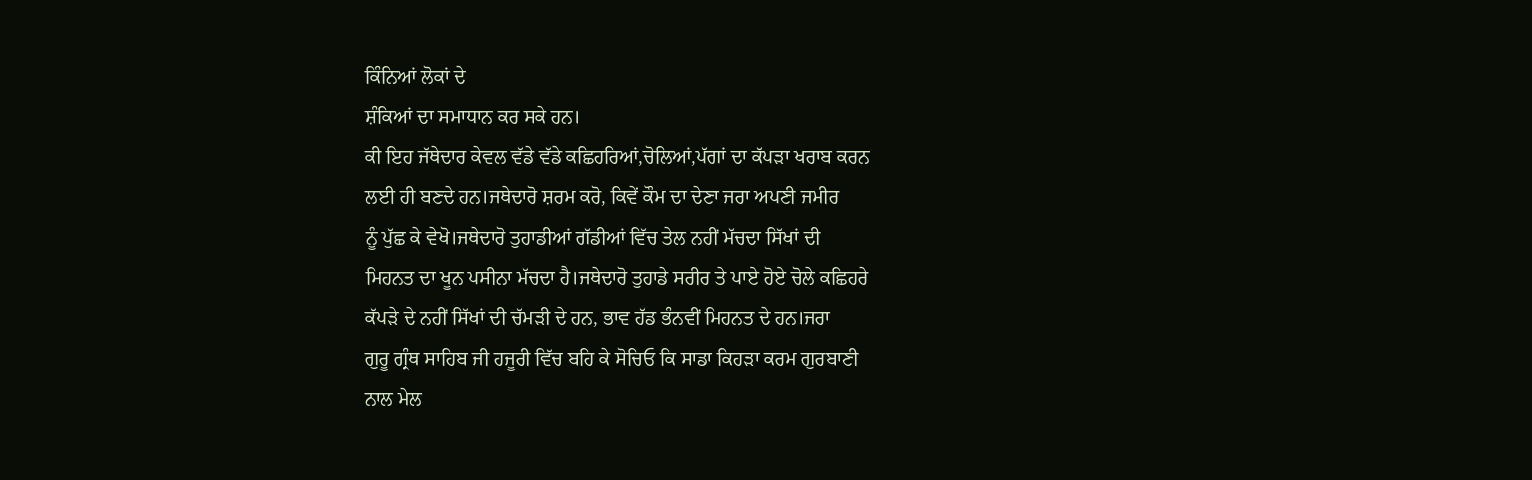ਕਿੰਨਿਆਂ ਲੋਕਾਂ ਦੇ
ਸ਼ੰਕਿਆਂ ਦਾ ਸਮਾਧਾਨ ਕਰ ਸਕੇ ਹਨ।
ਕੀ ਇਹ ਜੱਥੇਦਾਰ ਕੇਵਲ ਵੱਡੇ ਵੱਡੇ ਕਛਿਹਰਿਆਂ,ਚੋਲਿਆਂ,ਪੱਗਾਂ ਦਾ ਕੱਪੜਾ ਖਰਾਬ ਕਰਨ
ਲਈ ਹੀ ਬਣਦੇ ਹਨ।ਜਥੇਦਾਰੋ ਸ਼ਰਮ ਕਰੋ, ਕਿਵੇਂ ਕੌਮ ਦਾ ਦੇਣਾ ਜਰਾ ਅਪਣੀ ਜਮੀਰ
ਨੂੰ ਪੁੱਛ ਕੇ ਵੇਖੋ।ਜਥੇਦਾਰੋ ਤੁਹਾਡੀਆਂ ਗੱਡੀਆਂ ਵਿੱਚ ਤੇਲ ਨਹੀਂ ਮੱਚਦਾ ਸਿੱਖਾਂ ਦੀ
ਮਿਹਨਤ ਦਾ ਖੂਨ ਪਸੀਨਾ ਮੱਚਦਾ ਹੈ।ਜਥੇਦਾਰੋ ਤੁਹਾਡੇ ਸਰੀਰ ਤੇ ਪਾਏ ਹੋਏ ਚੋਲੇ ਕਛਿਹਰੇ
ਕੱਪੜੇ ਦੇ ਨਹੀਂ ਸਿੱਖਾਂ ਦੀ ਚੱਮੜੀ ਦੇ ਹਨ, ਭਾਵ ਹੱਡ ਭੰਨਵੀਂ ਮਿਹਨਤ ਦੇ ਹਨ।ਜਰਾ
ਗੁਰੂ ਗ੍ਰੰਥ ਸਾਹਿਬ ਜੀ ਹਜੂਰੀ ਵਿੱਚ ਬਹਿ ਕੇ ਸੋਚਿਓ ਕਿ ਸਾਡਾ ਕਿਹੜਾ ਕਰਮ ਗੁਰਬਾਣੀ
ਨਾਲ ਮੇਲ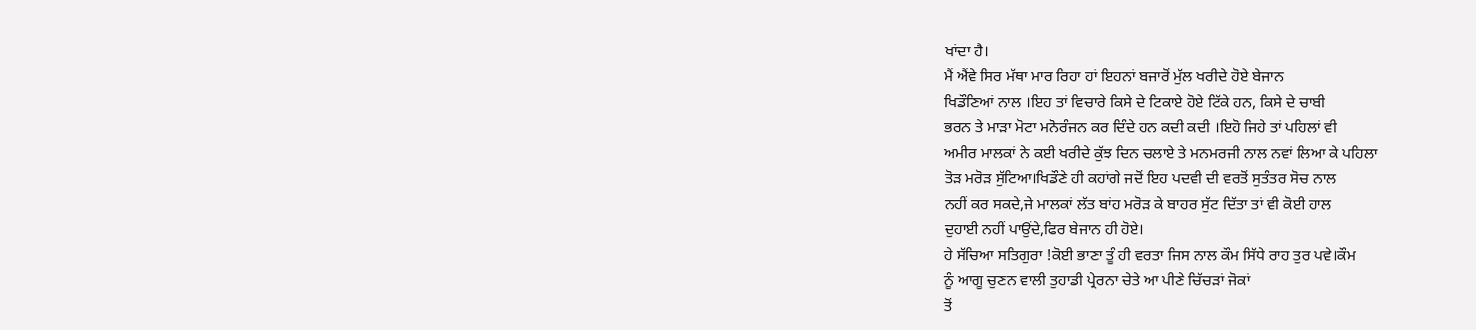ਖਾਂਦਾ ਹੈ।
ਮੈਂ ਐਂਵੇ ਸਿਰ ਮੱਥਾ ਮਾਰ ਰਿਹਾ ਹਾਂ ਇਹਨਾਂ ਬਜਾਰੋਂ ਮੁੱਲ ਖਰੀਦੇ ਹੋਏ ਬੇਜਾਨ
ਖਿਡੌਣਿਆਂ ਨਾਲ ।ਇਹ ਤਾਂ ਵਿਚਾਰੇ ਕਿਸੇ ਦੇ ਟਿਕਾਏ ਹੋਏ ਟਿੱਕੇ ਹਨ, ਕਿਸੇ ਦੇ ਚਾਬੀ
ਭਰਨ ਤੇ ਮਾੜਾ ਮੋਟਾ ਮਨੋਰੰਜਨ ਕਰ ਦਿੰਦੇ ਹਨ ਕਦੀ ਕਦੀ ।ਇਹੋ ਜਿਹੇ ਤਾਂ ਪਹਿਲਾਂ ਵੀ
ਅਮੀਰ ਮਾਲਕਾਂ ਨੇ ਕਈ ਖਰੀਦੇ ਕੁੱਝ ਦਿਨ ਚਲਾਏ ਤੇ ਮਨਮਰਜੀ ਨਾਲ ਨਵਾਂ ਲਿਆ ਕੇ ਪਹਿਲਾ
ਤੋੜ ਮਰੋੜ ਸੁੱਟਿਆ।ਖਿਡੌਣੇ ਹੀ ਕਹਾਂਗੇ ਜਦੋਂ ਇਹ ਪਦਵੀ ਦੀ ਵਰਤੋਂ ਸੁਤੰਤਰ ਸੋਚ ਨਾਲ
ਨਹੀਂ ਕਰ ਸਕਦੇ,ਜੇ ਮਾਲਕਾਂ ਲੱਤ ਬਾਂਹ ਮਰੋੜ ਕੇ ਬਾਹਰ ਸੁੱਟ ਦਿੱਤਾ ਤਾਂ ਵੀ ਕੋਈ ਹਾਲ
ਦੁਹਾਈ ਨਹੀਂ ਪਾਉਂਦੇ,ਫਿਰ ਬੇਜਾਨ ਹੀ ਹੋਏ।
ਹੇ ਸੱਚਿਆ ਸਤਿਗੁਰਾ !ਕੋਈ ਭਾਣਾ ਤੂੰ ਹੀ ਵਰਤਾ ਜਿਸ ਨਾਲ ਕੌਮ ਸਿੱਧੇ ਰਾਹ ਤੁਰ ਪਵੇ।ਕੌਮ
ਨੂੰ ਆਗੂ ਚੁਣਨ ਵਾਲੀ ਤੁਹਾਡੀ ਪ੍ਰੇਰਨਾ ਚੇਤੇ ਆ ਪੀਣੇ ਚਿੱਚੜਾਂ ਜੋਕਾਂ
ਤੋਂ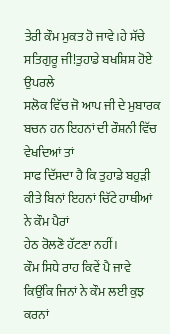ਤੇਰੀ ਕੌਮ ਮੁਕਤ ਹੋ ਜਾਵੇ।ਹੇ ਸੱਚੇ ਸਤਿਗੁਰੂ ਜੀ!ਤੁਹਾਡੇ ਬਖਸ਼ਿਸ਼ ਹੋਏ ਉਪਰਲੇ
ਸਲੋਕ ਵਿੱਚ ਜੋ ਆਪ ਜੀ ਦੇ ਮੁਬਾਰਕ ਬਚਨ ਹਨ ਇਹਨਾਂ ਦੀ ਰੌਸ਼ਨੀ ਵਿੱਚ ਵੇਖਦਿਆਂ ਤਾਂ
ਸਾਫ ਦਿੱਸਦਾ ਹੈ ਕਿ ਤੁਹਾਡੇ ਬਹੁੜੀ ਕੀਤੇ ਬਿਨਾਂ ਇਹਨਾਂ ਚਿੱਟੇ ਹਾਥੀਆਂ ਨੇ ਕੌਮ ਪੈਰਾਂ
ਹੇਠ ਰੋਲਣੋ ਹੱਟਣਾ ਨਹੀਂ।
ਕੌਮ ਸਿਧੇ ਰਾਹ ਕਿਵੇਂ ਪੈ ਜਾਵੇ ਕਿਉਂਕਿ ਜਿਨਾਂ ਨੇ ਕੌਮ ਲਈ ਕੁਝ ਕਰਨਾਂ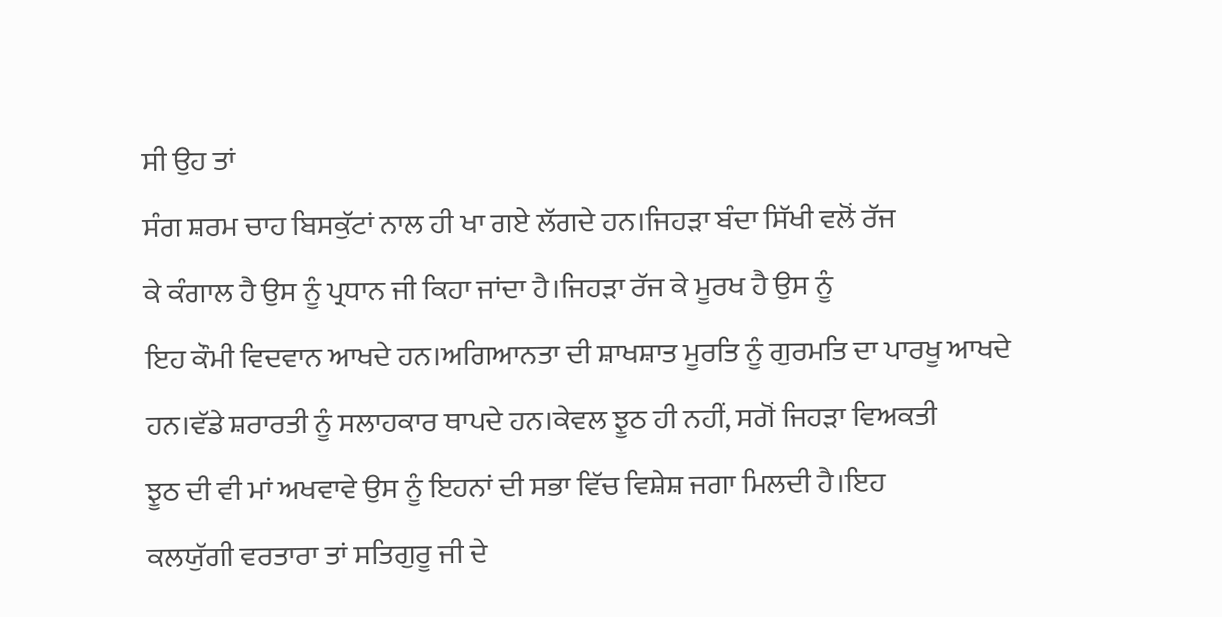ਸੀ ਉਹ ਤਾਂ
ਸੰਗ ਸ਼ਰਮ ਚਾਹ ਬਿਸਕੁੱਟਾਂ ਨਾਲ ਹੀ ਖਾ ਗਏ ਲੱਗਦੇ ਹਨ।ਜਿਹੜਾ ਬੰਦਾ ਸਿੱਖੀ ਵਲੋਂ ਰੱਜ
ਕੇ ਕੰਗਾਲ ਹੈ ਉਸ ਨੂੰ ਪ੍ਰਧਾਨ ਜੀ ਕਿਹਾ ਜਾਂਦਾ ਹੈ।ਜਿਹੜਾ ਰੱਜ ਕੇ ਮੂਰਖ ਹੈ ਉਸ ਨੂੰ
ਇਹ ਕੌਮੀ ਵਿਦਵਾਨ ਆਖਦੇ ਹਨ।ਅਗਿਆਨਤਾ ਦੀ ਸ਼ਾਖਸ਼ਾਤ ਮੂਰਤਿ ਨੂੰ ਗੁਰਮਤਿ ਦਾ ਪਾਰਖੂ ਆਖਦੇ
ਹਨ।ਵੱਡੇ ਸ਼ਰਾਰਤੀ ਨੂੰ ਸਲਾਹਕਾਰ ਥਾਪਦੇ ਹਨ।ਕੇਵਲ ਝੂਠ ਹੀ ਨਹੀਂ, ਸਗੋਂ ਜਿਹੜਾ ਵਿਅਕਤੀ
ਝੂਠ ਦੀ ਵੀ ਮਾਂ ਅਖਵਾਵੇ ਉਸ ਨੂੰ ਇਹਨਾਂ ਦੀ ਸਭਾ ਵਿੱਚ ਵਿਸ਼ੇਸ਼ ਜਗਾ ਮਿਲਦੀ ਹੈ।ਇਹ
ਕਲਯੁੱਗੀ ਵਰਤਾਰਾ ਤਾਂ ਸਤਿਗੁਰੂ ਜੀ ਦੇ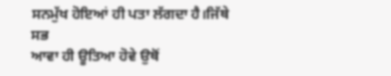ਸਨਮੁੱਖ ਹੋਇਆਂ ਹੀ ਪਤਾ ਲੱਗਦਾ ਹੈ।ਜਿੱਥੇ ਸਭ
ਆਵਾ ਹੀ ਊਤਿਆ ਹੋਵੇ ਉਥੋਂ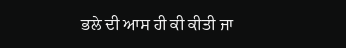ਭਲੇ ਦੀ ਆਸ ਹੀ ਕੀ ਕੀਤੀ ਜਾ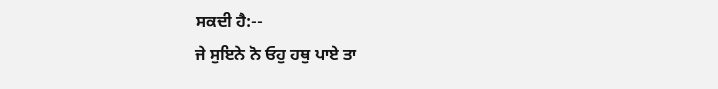ਸਕਦੀ ਹੈ:--
ਜੇ ਸੁਇਨੇ ਨੋ ਓਹੁ ਹਥੁ ਪਾਏ ਤਾ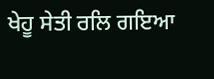ਖੇਹੂ ਸੇਤੀ ਰਲਿ ਗਇਆ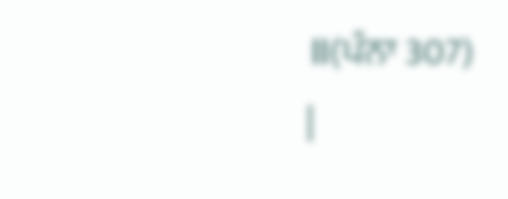॥(ਪੰਨਾ 307)
|